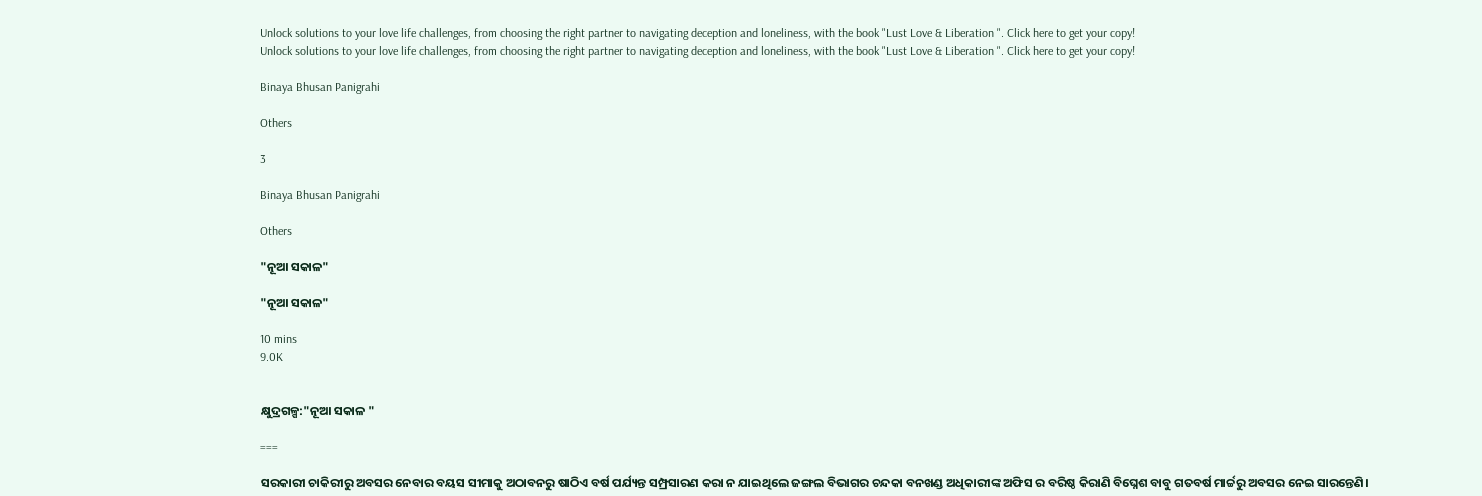Unlock solutions to your love life challenges, from choosing the right partner to navigating deception and loneliness, with the book "Lust Love & Liberation ". Click here to get your copy!
Unlock solutions to your love life challenges, from choosing the right partner to navigating deception and loneliness, with the book "Lust Love & Liberation ". Click here to get your copy!

Binaya Bhusan Panigrahi

Others

3

Binaya Bhusan Panigrahi

Others

"ନୂଆ ସକାଳ"

"ନୂଆ ସକାଳ"

10 mins
9.0K


କ୍ଷୁଦ୍ରଗଳ୍ପ:"ନୂଆ ସକାଳ "

===

ସରକାରୀ ଚାକିରୀରୁ ଅବସର ନେବାର ବୟସ ସୀମାକୁ ଅଠାବନରୁ ଷାଠିଏ ବର୍ଷ ପର୍ଯ୍ୟନ୍ତ ସମ୍ପ୍ରସାରଣ କରା ନ ଯାଇଥିଲେ ଜଙ୍ଗଲ ବିଭାଗର ଚନ୍ଦକା ବନଖଣ୍ଡ ଅଧିକାରୀଙ୍କ ଅଫିସ ର ବରିଷ୍ଠ କିରାଣି ବିଘ୍ନେଶ ବାବୁ ଗତବର୍ଷ ମାର୍ଚ୍ଚରୁ ଅବସର ନେଇ ସାରନ୍ତେଣି।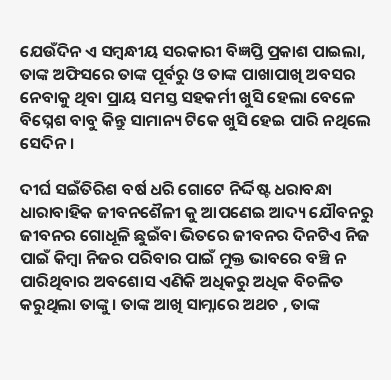ଯେଉଁଦିନ ଏ ସମ୍ବନ୍ଧୀୟ ସରକାରୀ ବିଜ୍ଞପ୍ତି ପ୍ରକାଶ ପାଇଲା, ତାଙ୍କ ଅଫିସରେ ତାଙ୍କ ପୂର୍ବରୁ ଓ ତାଙ୍କ ପାଖାପାଖି ଅବସର ନେବାକୁ ଥିବା ପ୍ରାୟ ସମସ୍ତ ସହକର୍ମୀ ଖୁସି ହେଲା ବେଳେ ବିଘ୍ନେଶ ବାବୁ କିନ୍ତୁ ସାମାନ୍ୟ ଟିକେ ଖୁସି ହେଇ ପାରି ନଥିଲେ ସେଦିନ।

ଦୀର୍ଘ ସଇଁତିରିଶ ବର୍ଷ ଧରି ଗୋଟେ ନିର୍ଦ୍ଦିଷ୍ଟ ଧରାବନ୍ଧା ଧାରାବାହିକ ଜୀବନଶୈଳୀ କୁ ଆପଣେଇ ଆଦ୍ୟ ଯୌବନରୁ ଜୀବନର ଗୋଧୂଳି ଛୁଇଁବା ଭିତରେ ଜୀବନର ଦିନଟିଏ ନିଜ ପାଇଁ କିମ୍ବା ନିଜର ପରିବାର ପାଇଁ ମୁକ୍ତ ଭାବରେ ବଞ୍ଚି ନ ପାରିଥିବାର ଅବଶୋସ ଏଣିକି ଅଧିକରୁ ଅଧିକ ବିଚଳିତ କରୁଥିଲା ତାଙ୍କୁ। ତାଙ୍କ ଆଖି ସାମ୍ନାରେ ଅଥଚ , ତାଙ୍କ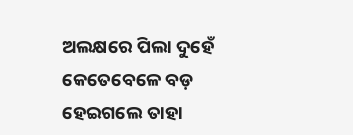ଅଲକ୍ଷରେ ପିଲା ଦୁହେଁ କେତେବେଳେ ବଡ଼ ହେଇଗଲେ ତାହା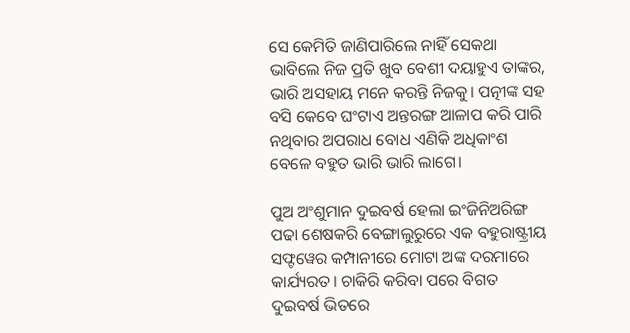ସେ କେମିତି ଜାଣିପାରିଲେ ନାହିଁ ସେକଥା ଭାବିଲେ ନିଜ ପ୍ରତି ଖୁବ ବେଶୀ ଦୟାହୁଏ ତାଙ୍କର, ଭାରି ଅସହାୟ ମନେ କରନ୍ତି ନିଜକୁ। ପତ୍ନୀଙ୍କ ସହ ବସି କେବେ ଘଂଟାଏ ଅନ୍ତରଙ୍ଗ ଆଳାପ କରି ପାରି ନଥିବାର ଅପରାଧ ବୋଧ ଏଣିକି ଅଧିକାଂଶ ବେଳେ ବହୁତ ଭାରି ଭାରି ଲାଗେ।

ପୁଅ ଅଂଶୁମାନ ଦୁଇବର୍ଷ ହେଲା ଇଂଜିନିଅରିଙ୍ଗ ପଢା ଶେଷକରି ବେଙ୍ଗାଲୁରୁରେ ଏକ ବହୁରାଷ୍ଟ୍ରୀୟ ସଫ୍ଟୱେର କମ୍ପାନୀରେ ମୋଟା ଅଙ୍କ ଦରମାରେ କାର୍ଯ୍ୟରତ। ଚାକିରି କରିବା ପରେ ବିଗତ ଦୁଇବର୍ଷ ଭିତରେ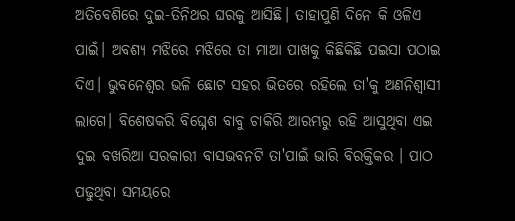ଅତିବେଶିରେ ଦୁଇ-ତିନିଥର ଘରକୁ ଆସିଛି। ତାହାପୁଣି ଦିନେ କି ଓଳିଏ ପାଇଁ। ଅବଶ୍ୟ ମଝିରେ ମଝିରେ ତା ମାଆ ପାଖକୁ କିଛିକିଛି ପଇସା ପଠାଇ ଦିଏ। ଭୁବନେଶ୍ୱର ଭଳି ଛୋଟ ସହର ଭିତରେ ରହିଲେ ତା'କୁ ଅଣନିଶ୍ୱାସୀ ଲାଗେ। ବିଶେଷକରି ବିଘ୍ନେଶ ବାବୁ ଚାକିରି ଆରମ୍ଭରୁ ରହି ଆସୁଥିବା ଏଇ ଦୁଇ ବଖରିଆ ସରକାରୀ ବାସଭବନଟି ତା'ପାଇଁ ଭାରି ବିରକ୍ତିକର । ପାଠ ପଢୁଥିବା ସମୟରେ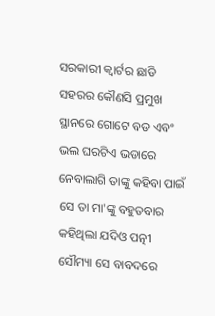ସରକାରୀ କ୍ୱାର୍ଟର ଛାଡି ସହରର କୌଣସି ପ୍ରମୁଖ ସ୍ଥାନରେ ଗୋଟେ ବଡ ଏବଂ ଭଲ ଘରଟିଏ ଭଡାରେ ନେବାଲାଗି ତାଙ୍କୁ କହିବା ପାଇଁ ସେ ତା ମା'ଙ୍କୁ ବହୁତବାର କହିଥିଲା ଯଦିଓ ପତ୍ନୀ ସୌମ୍ୟା ସେ ବାବଦରେ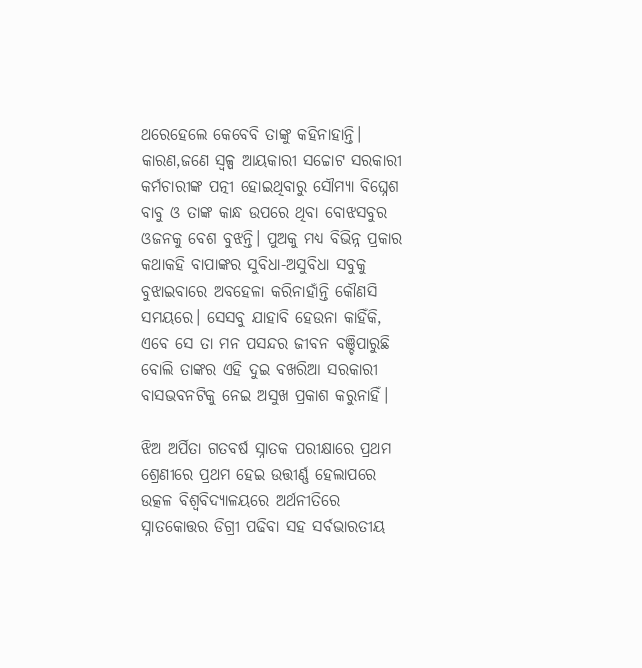ଥରେହେଲେ କେବେବି ତାଙ୍କୁ କହିନାହାନ୍ତି। କାରଣ,ଜଣେ ସ୍ଵଳ୍ପ ଆୟକାରୀ ସଚ୍ଚୋଟ ସରକାରୀ କର୍ମଚାରୀଙ୍କ ପତ୍ନୀ ହୋଇଥିବାରୁ ସୌମ୍ୟା ବିଘ୍ନେଶ ବାବୁ ଓ ତାଙ୍କ କାନ୍ଧ ଉପରେ ଥିବା ବୋଝସବୁର ଓଜନକୁ ବେଶ ବୁଝନ୍ତି। ପୁଅକୁ ମଧ୍ୟ ବିଭିନ୍ନ ପ୍ରକାର କଥାକହି ବାପାଙ୍କର ସୁବିଧା-ଅସୁବିଧା ସବୁକୁ ବୁଝାଇବାରେ ଅବହେଳା କରିନାହାଁନ୍ତି କୌଣସି ସମୟରେ। ସେସବୁ ଯାହାବି ହେଉନା କାହିଁକି, ଏବେ ସେ ତା ମନ ପସନ୍ଦର ଜୀବନ ବଞ୍ଚିପାରୁଛି ବୋଲି ତାଙ୍କର ଏହି ଦୁଇ ବଖରିଆ ସରକାରୀ ବାସଭବନଟିକୁ ନେଇ ଅସୁଖ ପ୍ରକାଶ କରୁନାହିଁ।

ଝିଅ ଅର୍ପିତା ଗତବର୍ଷ ସ୍ନାତକ ପରୀକ୍ଷାରେ ପ୍ରଥମ ଶ୍ରେଣୀରେ ପ୍ରଥମ ହେଇ ଉତ୍ତୀର୍ଣ୍ଣ ହେଲାପରେ ଉତ୍କଳ ବିଶ୍ଵବିଦ୍ୟାଳୟରେ ଅର୍ଥନୀତିରେ ସ୍ନାତକୋତ୍ତର ଡିଗ୍ରୀ ପଢିବା ସହ ସର୍ବଭାରତୀୟ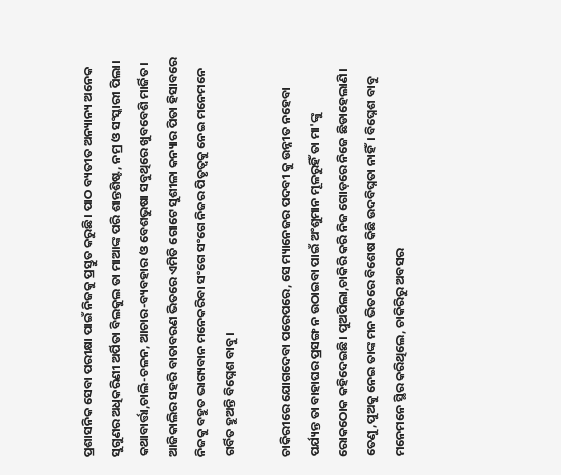ପ୍ରଶାସନିକ ସେବା ପରୀକ୍ଷା ପାଇଁ ନିଜକୁ ପ୍ରସ୍ତୁତ କରୁଛି। ପାଠ ବ୍ୟତୀତ ଅନ୍ୟାନ୍ୟ ଅନେକ ସୁଗୁଣର ଅଧିକରିଣୀ ଅର୍ପିତା ବିଲକୁଲ ତା ମାଆଙ୍କ ପରି ଶାନ୍ତଶିଷ୍ଟ, ନମ୍ର ଓ ସଂସ୍କାରୀ ପିଲା। କଥାବାର୍ତ୍ତା,ଚାଲି-ଚଳନ, ଆଚାର-ବ୍ୟବହାର ଓ ବେଶଭୁଷା ସବୁଥିରେ ଖୁବବେଶି ମାର୍ଜିତ। ଆଜିକାଲିର ସହରି ବାତାବରଣ ଭିତରେ ଏମିତି ଗୋଟେ ସୁଶୀଳା କନ୍ୟାର ପିତା ହିସାବରେ ନିଜକୁ ବହୁତ ଭାଗ୍ୟବାନ ମନେକରିବା ସଂଗେ ସଂଗେ ନିଜର ପିତୃତ୍ୱକୁ ନେଇ ମନେମନେ ଗର୍ବିତ ହୁଅନ୍ତି ବିଘ୍ନେଶ ବାବୁ।

ଚାକିରୀରେ ଯୋଗଦେବା ପରେପରେ, ସେ ମ୍ୟାନେଜର ପଦବୀ କୁ ଉନ୍ନୀତ ନହେବା ପର୍ଯ୍ୟନ୍ତ ତା ବାହାଘର ପ୍ରସଙ୍ଗ ନ ଉଠାଇବା ପାଇଁ ଅଂଶୁମାନ ମୂଳରୁହିଁ ତା ମା'ଙ୍କୁ ରୋକଠୋକ କହିଦେଇଛି। ପୁଅପିଲା,ଚାକିରି କରି ନିଜ ଗୋଡ଼ରେ ନିଜେ ଛିଡାହେଲାଣି। ତେଣୁ,ପୁଅକୁ ନେଇ ତାଙ୍କ ମନ ଭିତରେ ବିଶେଷ କିଛି ଉଦବିଘ୍ନତା ନାହିଁ। ବିଘ୍ନେଶ ବାବୁ ମନେମନେ ସ୍ଥିର କରିଥିଲେ, ଚାକିରିରୁ ଅବସର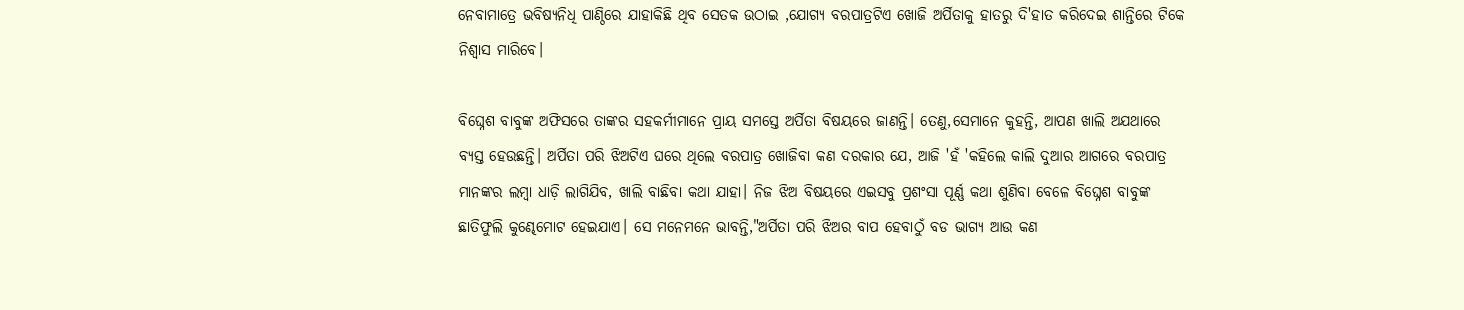ନେବାମାତ୍ରେ ଭବିଷ୍ୟନିଧି ପାଣ୍ଠିରେ ଯାହାକିଛି ଥିବ ସେତକ ଉଠାଇ ,ଯୋଗ୍ୟ ବରପାତ୍ରଟିଏ ଖୋଜି ଅର୍ପିତାକୁ ହାତରୁ ଦି'ହାତ କରିଦେଇ ଶାନ୍ତିରେ ଟିକେ ନିଶ୍ୱାସ ମାରିବେ।

ବିଘ୍ନେଶ ବାବୁଙ୍କ ଅଫିସରେ ତାଙ୍କର ସହକର୍ମୀମାନେ ପ୍ରାୟ ସମସ୍ତେ ଅର୍ପିତା ବିଷୟରେ ଜାଣନ୍ତି। ତେଣୁ,ସେମାନେ କୁହନ୍ତି, ଆପଣ ଖାଲି ଅଯଥାରେ ବ୍ୟସ୍ତ ହେଉଛନ୍ତି। ଅର୍ପିତା ପରି ଝିଅଟିଏ ଘରେ ଥିଲେ ବରପାତ୍ର ଖୋଜିବା କଣ ଦରକାର ଯେ, ଆଜି 'ହଁ 'କହିଲେ କାଲି ଦୁଆର ଆଗରେ ବରପାତ୍ର ମାନଙ୍କର ଲମ୍ବା ଧାଡ଼ି ଲାଗିଯିବ, ଖାଲି ବାଛିବା କଥା ଯାହା। ନିଜ ଝିଅ ବିଷୟରେ ଏଇସବୁ ପ୍ରଶଂସା ପୂର୍ଣ୍ଣ କଥା ଶୁଣିବା ବେଳେ ବିଘ୍ନେଶ ବାବୁଙ୍କ ଛାତିଫୁଲି କୁଣ୍ଢେମୋଟ ହେଇଯାଏ। ସେ ମନେମନେ ଭାବନ୍ତି,"ଅର୍ପିତା ପରି ଝିଅର ବାପ ହେବାଠୁଁ ବଡ ଭାଗ୍ୟ ଆଉ କଣ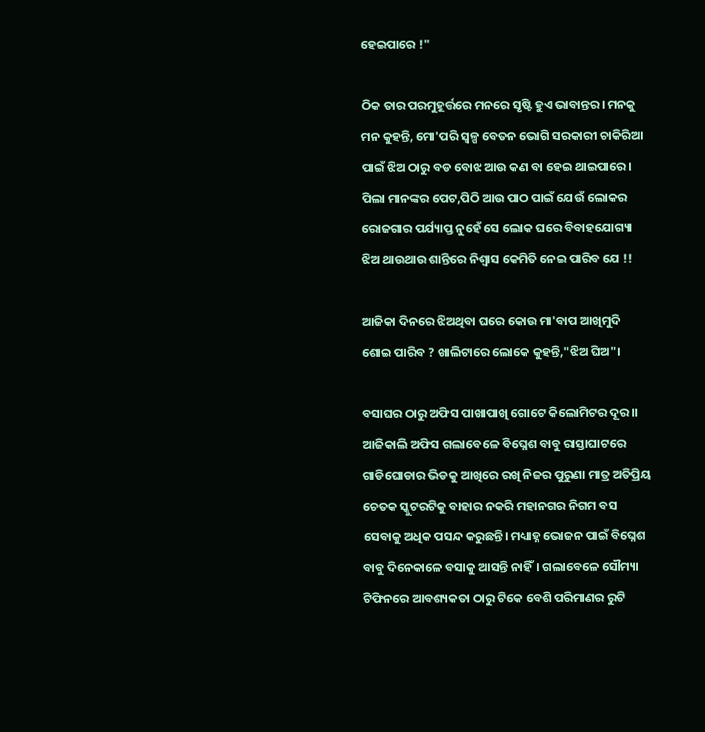ହେଇପାରେ !"

ଠିକ ତାର ପରମୁହୂର୍ତ୍ତରେ ମନରେ ସୃଷ୍ଟି ହୁଏ ଭାବାନ୍ତର। ମନକୁ ମନ କୁହନ୍ତି, ମୋ'ପରି ସ୍ଵଳ୍ପ ବେତନ ଭୋଗି ସରକାରୀ ଚାକିରିଆ ପାଇଁ ଝିଅ ଠାରୁ ବଡ ବୋଝ ଆଉ କଣ ବା ହେଇ ଥାଇପାରେ। ପିଲା ମାନଙ୍କର ପେଟ,ପିଠି ଆଉ ପାଠ ପାଇଁ ଯେଉଁ ଲୋକର ରୋଜଗାର ପର୍ଯ୍ୟାପ୍ତ ନୁହେଁ ସେ ଲୋକ ଘରେ ବିବାହଯୋଗ୍ୟା ଝିଅ ଥାଉଥାଉ ଶାନ୍ତିରେ ନିଶ୍ୱାସ କେମିତି ନେଇ ପାରିବ ଯେ !!

ଆଜିକା ଦିନରେ ଝିଅଥିବା ଘରେ କୋଉ ମା'ବାପ ଆଖିମୁଦି ଶୋଇ ପାରିବ ? ଖାଲିଟାରେ ଲୋକେ କୁହନ୍ତି,"ଝିଅ ଘିଅ"।

ବସାଘର ଠାରୁ ଅଫିସ ପାଖାପାଖି ଗୋଟେ କିଲୋମିଟର ଦୂର।। ଆଜିକାଲି ଅଫିସ ଗଲାବେଳେ ବିଘ୍ନେଶ ବାବୁ ରାସ୍ତାଘାଟରେ ଗାଡିଘୋଡାର ଭିଡକୁ ଆଖିରେ ରଖି ନିଜର ପୁରୁଣା ମାତ୍ର ଅତିପ୍ରିୟ ଚେତକ ସ୍କୁଟରଟିକୁ ବାହାର ନକରି ମହାନଗର ନିଗମ ବସ ସେବାକୁ ଅଧିକ ପସନ୍ଦ କରୁଛନ୍ତି। ମଧ୍ୟାହ୍ନ ଭୋଜନ ପାଇଁ ବିଘ୍ନେଶ ବାବୁ ଦିନେକାଳେ ବସାକୁ ଆସନ୍ତି ନାହିଁ। ଗଲାବେଳେ ସୌମ୍ୟା ଟିଫିନରେ ଆବଶ୍ୟକତା ଠାରୁ ଟିକେ ବେଶି ପରିମାଣର ରୁଟି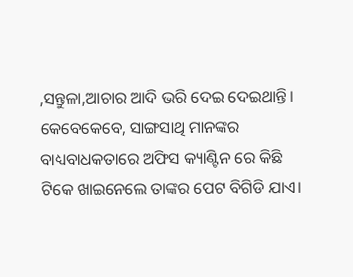,ସନ୍ତୁଳା,ଆଚାର ଆଦି ଭରି ଦେଇ ଦେଇଥାନ୍ତି। କେବେକେବେ, ସାଙ୍ଗସାଥି ମାନଙ୍କର ବାଧ୍ୟବାଧକତାରେ ଅଫିସ କ୍ୟାଣ୍ଟିନ ରେ କିଛି ଟିକେ ଖାଇନେଲେ ତାଙ୍କର ପେଟ ବିଗିଡି ଯାଏ।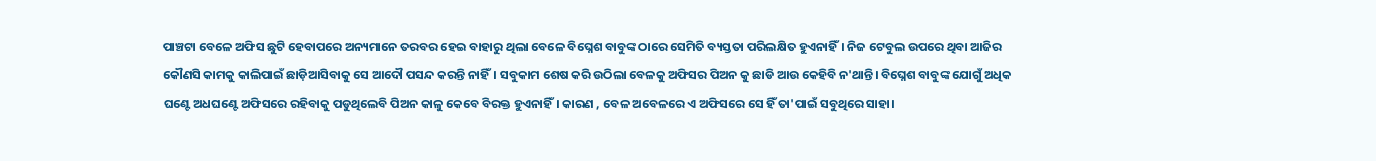ପାଞ୍ଚଟା ବେଳେ ଅଫିସ ଛୁଟି ହେବାପରେ ଅନ୍ୟମାନେ ତରବର ହେଇ ବାହାରୁ ଥିଲା ବେଳେ ବିଘ୍ନେଶ ବାବୁଙ୍କ ଠାରେ ସେମିତି ବ୍ୟସ୍ତତା ପରିଲକ୍ଷିତ ହୁଏନାହିଁ। ନିଜ ଟେବୁଲ ଉପରେ ଥିବା ଆଜିର କୌଣସି କାମକୁ କାଲିପାଇଁ ଛାଡ଼ିଆସିବାକୁ ସେ ଆଦୌ ପସନ୍ଦ କରନ୍ତି ନାହିଁ। ସବୁକାମ ଶେଷ କରି ଉଠିଲା ବେଳକୁ ଅଫିସର ପିଅନ କୁ ଛାଡି ଆଉ କେହିବି ନ'ଥାନ୍ତି। ବିଘ୍ନେଶ ବାବୁଙ୍କ ଯୋଗୁଁ ଅଧିକ ଘଣ୍ଟେ ଅଧଘଣ୍ଟେ ଅଫିସରେ ରହିବାକୁ ପଡୁଥିଲେବି ପିଅନ କାଳୁ କେବେ ବିରକ୍ତ ହୁଏନାହିଁ। କାରଣ , ବେଳ ଅବେଳରେ ଏ ଅଫିସରେ ସେ ହିଁ ତା'ପାଇଁ ସବୁଥିରେ ସାହା।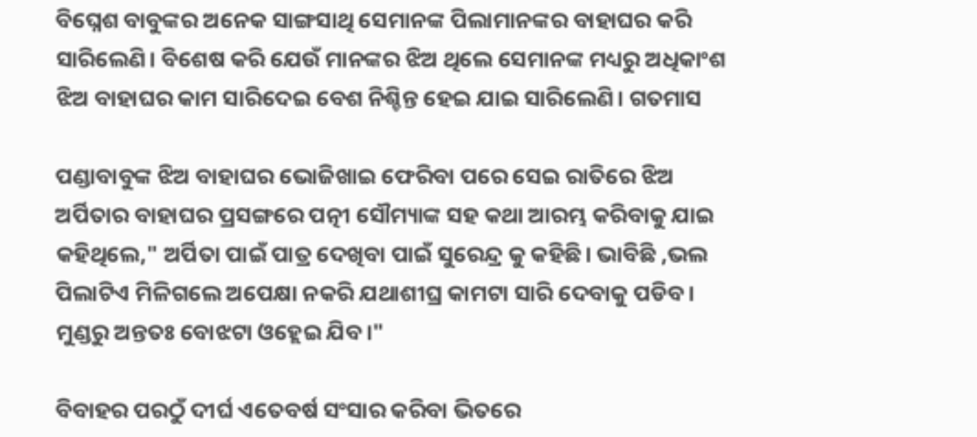ବିଘ୍ନେଶ ବାବୁଙ୍କର ଅନେକ ସାଙ୍ଗସାଥି ସେମାନଙ୍କ ପିଲାମାନଙ୍କର ବାହାଘର କରି ସାରିଲେଣି। ବିଶେଷ କରି ଯେଉଁ ମାନଙ୍କର ଝିଅ ଥିଲେ ସେମାନଙ୍କ ମଧ୍ୟରୁ ଅଧିକାଂଶ ଝିଅ ବାହାଘର କାମ ସାରିଦେଇ ବେଶ ନିଶ୍ଚିନ୍ତ ହେଇ ଯାଇ ସାରିଲେଣି। ଗତମାସ

ପଣ୍ଡାବାବୁଙ୍କ ଝିଅ ବାହାଘର ଭୋଜିଖାଇ ଫେରିବା ପରେ ସେଇ ରାତିରେ ଝିଅ ଅର୍ପିତାର ବାହାଘର ପ୍ରସଙ୍ଗରେ ପତ୍ନୀ ସୌମ୍ୟାଙ୍କ ସହ କଥା ଆରମ୍ଭ କରିବାକୁ ଯାଇ କହିଥିଲେ," ଅର୍ପିତା ପାଇଁ ପାତ୍ର ଦେଖିବା ପାଇଁ ସୁରେନ୍ଦ୍ର କୁ କହିଛି। ଭାବିଛି ,ଭଲ ପିଲାଟିଏ ମିଳିଗଲେ ଅପେକ୍ଷା ନକରି ଯଥାଶୀଘ୍ର କାମଟା ସାରି ଦେବାକୁ ପଡିବ। ମୁଣ୍ଡରୁ ଅନ୍ତତଃ ବୋଝଟା ଓହ୍ଲେଇ ଯିବ।"

ବିବାହର ପରଠୁଁ ଦୀର୍ଘ ଏତେବର୍ଷ ସଂସାର କରିବା ଭିତରେ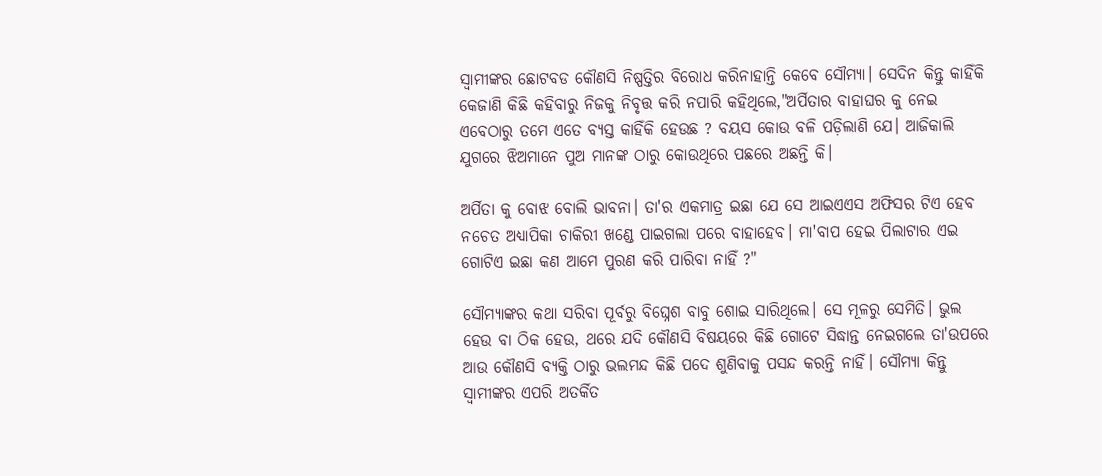ସ୍ୱାମୀଙ୍କର ଛୋଟବଡ କୌଣସି ନିଷ୍ପତ୍ତିର ବିରୋଧ କରିନାହାନ୍ତି କେବେ ସୌମ୍ୟା। ସେଦିନ କିନ୍ତୁ କାହିଁକି କେଜାଣି କିଛି କହିବାରୁ ନିଜକୁ ନିବୃତ୍ତ କରି ନପାରି କହିଥିଲେ,"ଅର୍ପିତାର ବାହାଘର କୁ ନେଇ ଏବେଠାରୁ ତମେ ଏତେ ବ୍ୟସ୍ତ କାହିଁକି ହେଉଛ ? ବୟସ କୋଉ ବଳି ପଡ଼ିଲାଣି ଯେ। ଆଜିକାଲି ଯୁଗରେ ଝିଅମାନେ ପୁଅ ମାନଙ୍କ ଠାରୁ କୋଉଥିରେ ପଛରେ ଅଛନ୍ତି କି।

ଅର୍ପିତା କୁ ବୋଝ ବୋଲି ଭାବନା। ତା'ର ଏକମାତ୍ର ଇଛା ଯେ ସେ ଆଇଏଏସ ଅଫିସର ଟିଏ ହେବ ନଚେତ ଅଧ୍ୟାପିକା ଚାକିରୀ ଖଣ୍ଡେ ପାଇଗଲା ପରେ ବାହାହେବ। ମା'ବାପ ହେଇ ପିଲାଟାର ଏଇ ଗୋଟିଏ ଇଛା କଣ ଆମେ ପୁରଣ କରି ପାରିବା ନାହିଁ ?"

ସୌମ୍ୟାଙ୍କର କଥା ସରିବା ପୂର୍ବରୁ ବିଘ୍ନେଶ ବାବୁ ଶୋଇ ସାରିଥିଲେ। ସେ ମୂଳରୁ ସେମିତି। ଭୁଲ ହେଉ ବା ଠିକ ହେଉ, ଥରେ ଯଦି କୌଣସି ବିଷୟରେ କିଛି ଗୋଟେ ସିଦ୍ଧାନ୍ତ ନେଇଗଲେ ତା'ଉପରେ ଆଉ କୌଣସି ବ୍ୟକ୍ତି ଠାରୁ ଭଲମନ୍ଦ କିଛି ପଦେ ଶୁଣିବାକୁ ପସନ୍ଦ କରନ୍ତି ନାହିଁ। ସୌମ୍ୟା କିନ୍ତୁ ସ୍ୱାମୀଙ୍କର ଏପରି ଅତର୍କିତ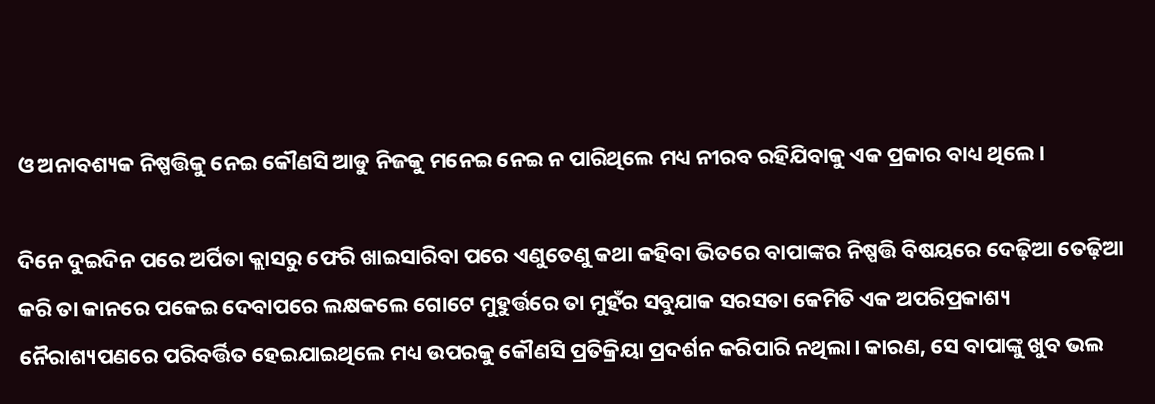ଓ ଅନାବଶ୍ୟକ ନିଷ୍ପତ୍ତିକୁ ନେଇ କୌଣସି ଆଡୁ ନିଜକୁ ମନେଇ ନେଇ ନ ପାରିଥିଲେ ମଧ୍ୟ ନୀରବ ରହିଯିବାକୁ ଏକ ପ୍ରକାର ବାଧ୍ୟ ଥିଲେ।

ଦିନେ ଦୁଇଦିନ ପରେ ଅର୍ପିତା କ୍ଲାସରୁ ଫେରି ଖାଇସାରିବା ପରେ ଏଣୁତେଣୁ କଥା କହିବା ଭିତରେ ବାପାଙ୍କର ନିଷ୍ପତ୍ତି ବିଷୟରେ ଦେଢ଼ିଆ ତେଢ଼ିଆ କରି ତା କାନରେ ପକେଇ ଦେବାପରେ ଲକ୍ଷକଲେ ଗୋଟେ ମୁହୁର୍ତ୍ତରେ ତା ମୁହଁର ସବୁଯାକ ସରସତା କେମିତି ଏକ ଅପରିପ୍ରକାଶ୍ୟ ନୈରାଶ୍ୟପଣରେ ପରିବର୍ତ୍ତିତ ହେଇଯାଇଥିଲେ ମଧ୍ୟ ଉପରକୁ କୌଣସି ପ୍ରତିକ୍ରିୟା ପ୍ରଦର୍ଶନ କରିପାରି ନଥିଲା। କାରଣ, ସେ ବାପାଙ୍କୁ ଖୁବ ଭଲ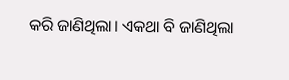କରି ଜାଣିଥିଲା। ଏକଥା ବି ଜାଣିଥିଲା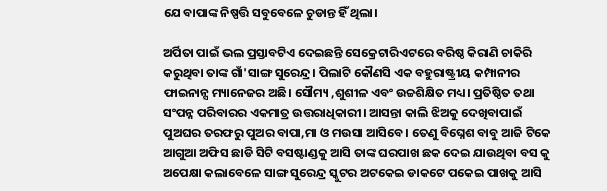ଯେ ବାପାଙ୍କ ନିଷ୍ପତ୍ତି ସବୁବେଳେ ଚୁଡାନ୍ତ ହିଁ ଥିଲା।

ଅର୍ପିତା ପାଇଁ ଭଲ ପ୍ରସ୍ତାବଟିଏ ଦେଇଛନ୍ତି ସେକ୍ରେଟାରିଏଟରେ ବରିଷ୍ଠ କିରାଣି ଚାକିରି କରୁଥିବା ତାଙ୍କ ଗାଁ'ସାଙ୍ଗ ସୁରେନ୍ଦ୍ର। ପିଲାଟି କୌଣସି ଏକ ବହୁରାଷ୍ଟ୍ରୀୟ କମ୍ପାନୀର ଫାଇନାନ୍ସ ମ୍ୟାନେଜର ଅଛି। ସୌମ୍ୟ ,ଶୁଶୀଳ ଏବଂ ଉଚ୍ଚଶିକ୍ଷିତ ମଧ୍ୟ। ପ୍ରତିଷ୍ଠିତ ତଥା ସଂପନ୍ନ ପରିବାରର ଏକମାତ୍ର ଉତ୍ତରାଧିକାରୀ। ଆସନ୍ତା କାଲି ଝିଅକୁ ଦେଖିବାପାଇଁ ପୁଅଘର ତରଫରୁ ପୁଅର ବାପା,ମା ଓ ମଉସା ଆସିବେ। ତେଣୁ ବିଘ୍ନେଶ ବାବୁ ଆଜି ଟିକେ ଆଗୁଆ ଅଫିସ ଛାଡି ସିଟି ବସଷ୍ଟାଣ୍ଡକୁ ଆସି ତାଙ୍କ ଘରପାଖ ଛକ ଦେଇ ଯାଉଥିବା ବସ କୁ ଅପେକ୍ଷା କଲାବେଳେ ସାଙ୍ଗ ସୁରେନ୍ଦ୍ର ସ୍କୁଟର ଅଟକେଇ ଡାକଟେ ପକେଇ ପାଖକୁ ଆସି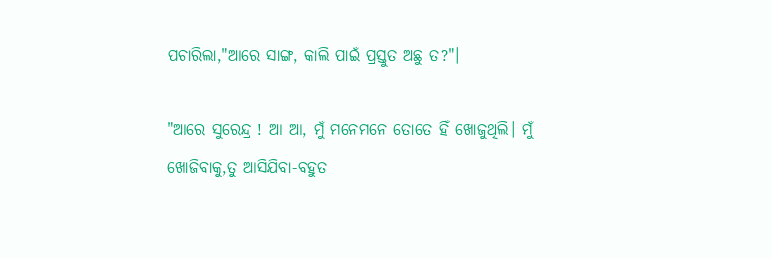ପଚାରିଲା,"ଆରେ ସାଙ୍ଗ, କାଲି ପାଇଁ ପ୍ରସ୍ତୁତ ଅଛୁ ତ?"।

"ଆରେ ସୁରେନ୍ଦ୍ର ! ଆ ଆ, ମୁଁ ମନେମନେ ତୋତେ ହିଁ ଖୋଜୁଥିଲି। ମୁଁ ଖୋଜିବାକୁ,ତୁ ଆସିଯିବା-ବହୁତ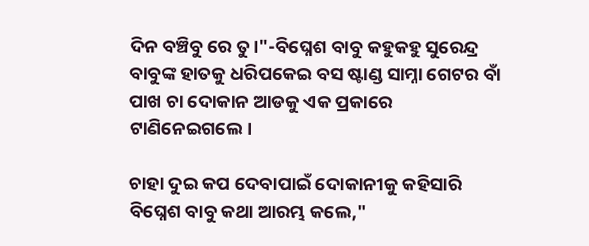ଦିନ ବଞ୍ଚିବୁ ରେ ତୁ।"-ବିଘ୍ନେଶ ବାବୁ କହୁକହୁ ସୁରେନ୍ଦ୍ର ବାବୁଙ୍କ ହାତକୁ ଧରିପକେଇ ବସ ଷ୍ଟାଣ୍ଡ ସାମ୍ନା ଗେଟର ବାଁ ପାଖ ଚା ଦୋକାନ ଆଡକୁ ଏକ ପ୍ରକାରେ ଟାଣିନେଇଗଲେ।

ଚାହା ଦୁଇ କପ ଦେବାପାଇଁ ଦୋକାନୀକୁ କହିସାରି ବିଘ୍ନେଶ ବାବୁ କଥା ଆରମ୍ଭ କଲେ,"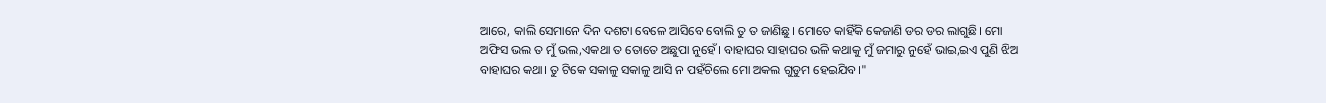ଆରେ, କାଲି ସେମାନେ ଦିନ ଦଶଟା ବେଳେ ଆସିବେ ବୋଲି ତୁ ତ ଜାଣିଛୁ। ମୋତେ କାହିଁକି କେଜାଣି ଡର ଡର ଲାଗୁଛି। ମୋ ଅଫିସ ଭଲ ତ ମୁଁ ଭଲ,ଏକଥା ତ ତୋତେ ଅଛୁପା ନୁହେଁ। ବାହାଘର ସାହାଘର ଭଳି କଥାକୁ ମୁଁ ଜମାରୁ ନୁହେଁ ଭାଇ,ଇଏ ପୁଣି ଝିଅ ବାହାଘର କଥା। ତୁ ଟିକେ ସକାଳୁ ସକାଳୁ ଆସି ନ ପହଁଚିଲେ ମୋ ଅକଲ ଗୁଡୁମ ହେଇଯିବ।"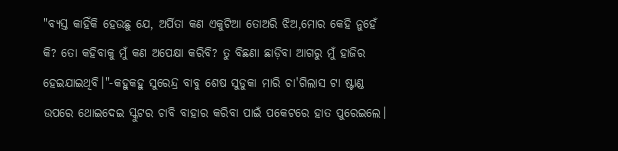"ବ୍ୟସ୍ତ କାହିଁକି ହେଉଛୁ ଯେ, ଅର୍ପିତା କଣ ଏକୁଟିଆ ତୋଅରି ଝିଅ,ମୋର କେହି ନୁହେଁ କି? ତୋ କହିବାକୁ ମୁଁ କଣ ଅପେକ୍ଷା କରିବି? ତୁ ବିଛଣା ଛାଡ଼ିବା ଆଗରୁ ମୁଁ ହାଜିର ହେଇଯାଇଥିବି।"-କହୁକହୁ ସୁରେନ୍ଦ୍ର ବାବୁ ଶେଷ ସୁଡୁକା ମାରି ଚା'ଗିଲାସ ଟା ଷ୍ଟାଣ୍ଡ ଉପରେ ଥୋଇଦେଇ ସ୍କୁଟର ଚାବି ବାହାର କରିବା ପାଇଁ ପକେଟରେ ହାତ ପୁରେଇଲେ।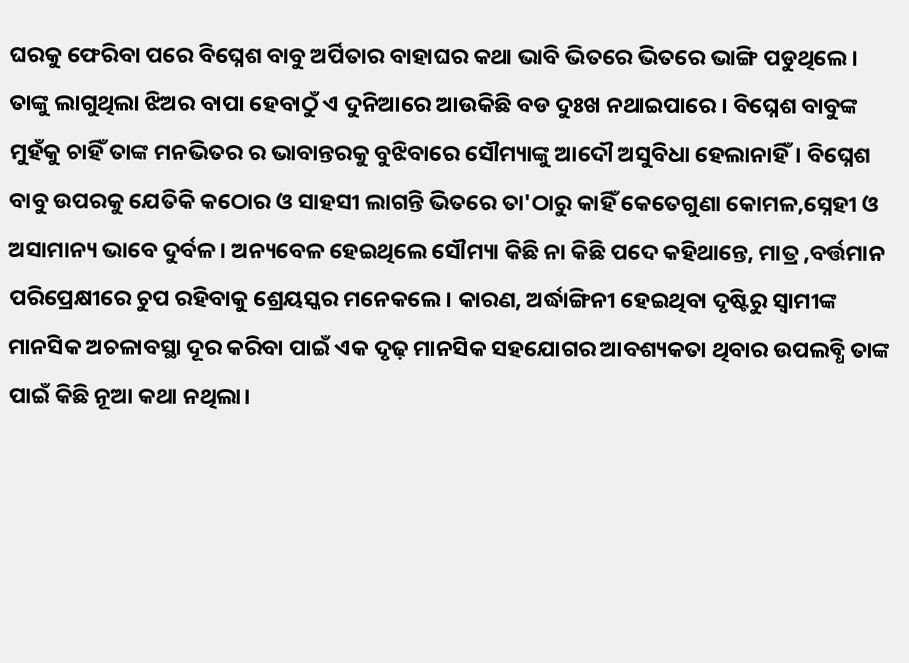ଘରକୁ ଫେରିବା ପରେ ବିଘ୍ନେଶ ବାବୁ ଅର୍ପିତାର ବାହାଘର କଥା ଭାବି ଭିତରେ ଭିତରେ ଭାଙ୍ଗି ପଡୁଥିଲେ। ତାଙ୍କୁ ଲାଗୁଥିଲା ଝିଅର ବାପା ହେବାଠୁଁ ଏ ଦୁନିଆରେ ଆଉକିଛି ବଡ ଦୁଃଖ ନଥାଇପାରେ । ବିଘ୍ନେଶ ବାବୁଙ୍କ ମୁହଁକୁ ଚାହିଁ ତାଙ୍କ ମନଭିତର ର ଭାବାନ୍ତରକୁ ବୁଝିବାରେ ସୌମ୍ୟାଙ୍କୁ ଆଦୌ ଅସୁବିଧା ହେଲାନାହିଁ। ବିଘ୍ନେଶ ବାବୁ ଉପରକୁ ଯେତିକି କଠୋର ଓ ସାହସୀ ଲାଗନ୍ତି ଭିତରେ ତା'ଠାରୁ କାହିଁ କେତେଗୁଣା କୋମଳ,ସ୍ନେହୀ ଓ ଅସାମାନ୍ୟ ଭାବେ ଦୁର୍ବଳ। ଅନ୍ୟବେଳ ହେଇଥିଲେ ସୌମ୍ୟା କିଛି ନା କିଛି ପଦେ କହିଥାନ୍ତେ, ମାତ୍ର ,ବର୍ତ୍ତମାନ ପରିପ୍ରେକ୍ଷୀରେ ଚୁପ ରହିବାକୁ ଶ୍ରେୟସ୍କର ମନେକଲେ। କାରଣ, ଅର୍ଦ୍ଧାଙ୍ଗିନୀ ହେଇଥିବା ଦୃଷ୍ଟିରୁ ସ୍ୱାମୀଙ୍କ ମାନସିକ ଅଚଳାବସ୍ଥା ଦୂର କରିବା ପାଇଁ ଏକ ଦୃଢ଼ ମାନସିକ ସହଯୋଗର ଆବଶ୍ୟକତା ଥିବାର ଉପଲବ୍ଧି ତାଙ୍କ ପାଇଁ କିଛି ନୂଆ କଥା ନଥିଲା।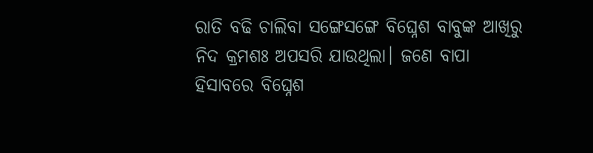ରାତି ବଢି ଚାଲିବା ସଙ୍ଗେସଙ୍ଗେ ବିଘ୍ନେଶ ବାବୁଙ୍କ ଆଖିରୁ ନିଦ କ୍ରମଶଃ ଅପସରି ଯାଉଥିଲା। ଜଣେ ବାପା ହିସାବରେ ବିଘ୍ନେଶ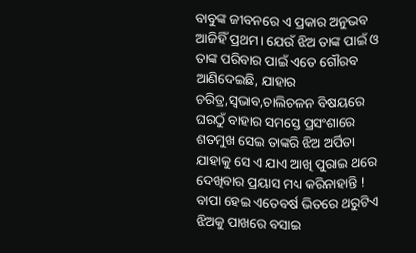ବାବୁଙ୍କ ଜୀବନରେ ଏ ପ୍ରକାର ଅନୁଭବ ଆଜିହିଁ ପ୍ରଥମ। ଯେଉଁ ଝିଅ ତାଙ୍କ ପାଇଁ ଓ ତାଙ୍କ ପରିବାର ପାଇଁ ଏତେ ଗୌରବ ଆଣିଦେଇଛି, ଯାହାର ଚରିତ୍ର,ସ୍ଵଭାବ,ଚାଲିଚଳନ ବିଷୟରେ ଘରଠୁଁ ବାହାର ସମସ୍ତେ ପ୍ରସଂଶାରେ ଶତମୁଖ ସେଇ ତାଙ୍କରି ଝିଅ ଅର୍ପିତା ଯାହାକୁ ସେ ଏ ଯାଏ ଆଖି ପୁରାଇ ଥରେ ଦେଖିବାର ପ୍ରୟାସ ମଧ୍ୟ କରିନାହାନ୍ତି ! ବାପା ହେଇ ଏତେବର୍ଷ ଭିତରେ ଥରୁଟିଏ ଝିଅକୁ ପାଖରେ ବସାଇ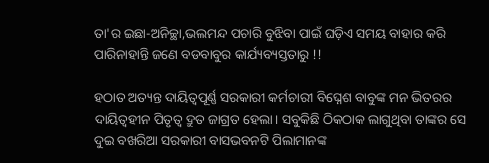ତା'ର ଇଛା-ଅନିଚ୍ଛା,ଭଲମନ୍ଦ ପଚାରି ବୁଝିବା ପାଇଁ ଘଡ଼ିଏ ସମୟ ବାହାର କରି ପାରିନାହାନ୍ତି ଜଣେ ବଡବାବୁର କାର୍ଯ୍ୟବ୍ୟସ୍ତତାରୁ !!

ହଠାତ ଅତ୍ୟନ୍ତ ଦାୟିତ୍ୱପୂର୍ଣ୍ଣ ସରକାରୀ କର୍ମଚାରୀ ବିଘ୍ନେଶ ବାବୁଙ୍କ ମନ ଭିତରର ଦାୟିତ୍ୱହୀନ ପିତୃତ୍ୱ ଦ୍ରୁତ ଜାଗ୍ରତ ହେଲା। ସବୁକିଛି ଠିକଠାକ ଲାଗୁଥିବା ତାଙ୍କର ସେ ଦୁଇ ବଖରିଆ ସରକାରୀ ବାସଭବନଟି ପିଲାମାନଙ୍କ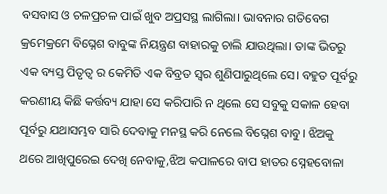ବସବାସ ଓ ଚଳପ୍ରଚଳ ପାଇଁ ଖୁବ ଅପ୍ରସସ୍ଥ ଲାଗିଲା। ଭାବନାର ଗତିବେଗ କ୍ରମେକ୍ରମେ ବିଘ୍ନେଶ ବାବୁଙ୍କ ନିୟନ୍ତ୍ରଣ ବାହାରକୁ ଚାଲି ଯାଉଥିଲା। ତାଙ୍କ ଭିତରୁ ଏକ ବ୍ୟସ୍ତ ପିତୃତ୍ୱ ର କେମିତି ଏକ ବିବ୍ରତ ସ୍ୱର ଶୁଣିପାରୁଥିଲେ ସେ। ବହୁତ ପୂର୍ବରୁ କରଣୀୟ କିଛି କର୍ତ୍ତବ୍ୟ ଯାହା ସେ କରିପାରି ନ ଥିଲେ ସେ ସବୁକୁ ସକାଳ ହେବା ପୂର୍ବରୁ ଯଥାସମ୍ଭବ ସାରି ଦେବାକୁ ମନସ୍ଥ କରି ନେଲେ ବିଘ୍ନେଶ ବାବୁ। ଝିଅକୁ ଥରେ ଆଖିପୁରେଇ ଦେଖି ନେବାକୁ,ଝିଅ କପାଳରେ ବାପ ହାତର ସ୍ନେହବୋଳା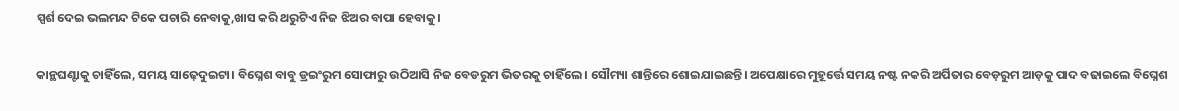ସ୍ପର୍ଶ ଦେଇ ଭଲମନ୍ଦ ଟିକେ ପଚାରି ନେବାକୁ,ଖାସ କରି ଥରୁଟିଏ ନିଜ ଝିଅର ବାପା ହେବାକୁ।

କାନ୍ଥଘଣ୍ଟାକୁ ଚାହିଁଲେ, ସମୟ ସାଢ଼େଦୁଇଟା। ବିଘ୍ନେଶ ବାବୁ ଡ୍ରଇଂରୁମ ସୋଫାରୁ ଉଠିଆସି ନିଜ ବେଡରୁମ ଭିତରକୁ ଚାହିଁଲେ। ସୌମ୍ୟା ଶାନ୍ତିରେ ଶୋଇଯାଇଛନ୍ତି। ଅପେକ୍ଷାରେ ମୁହୂର୍ତ୍ତେ ସମୟ ନଷ୍ଟ ନକରି ଅର୍ପିତାର ବେଡ଼ରୁମ ଆଡ଼କୁ ପାଦ ବଢାଇଲେ ବିଘ୍ନେଶ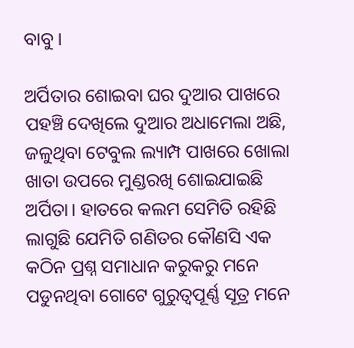ବାବୁ।

ଅର୍ପିତାର ଶୋଇବା ଘର ଦୁଆର ପାଖରେ ପହଞ୍ଚି ଦେଖିଲେ ଦୁଆର ଅଧାମେଲା ଅଛି, ଜଳୁଥିବା ଟେବୁଲ ଲ୍ୟାମ୍ପ ପାଖରେ ଖୋଲା ଖାତା ଉପରେ ମୁଣ୍ଡରଖି ଶୋଇଯାଇଛି ଅର୍ପିତା। ହାତରେ କଲମ ସେମିତି ରହିଛି ଲାଗୁଛି ଯେମିତି ଗଣିତର କୌଣସି ଏକ କଠିନ ପ୍ରଶ୍ନ ସମାଧାନ କରୁକରୁ ମନେ ପଡୁନଥିବା ଗୋଟେ ଗୁରୁତ୍ୱପୂର୍ଣ୍ଣ ସୂତ୍ର ମନେ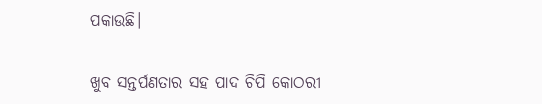ପକାଉଛି।

ଖୁବ ସନ୍ତର୍ପଣତାର ସହ ପାଦ ଚିପି କୋଠରୀ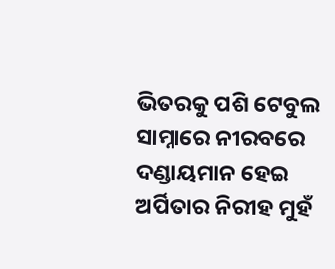ଭିତରକୁ ପଶି ଟେବୁଲ ସାମ୍ନାରେ ନୀରବରେ ଦଣ୍ଡାୟମାନ ହେଇ ଅର୍ପିତାର ନିରୀହ ମୁହଁ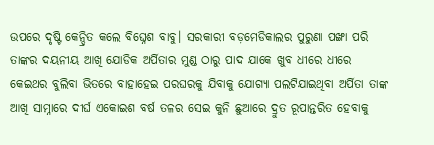ଉପରେ ଦୃଷ୍ଟି କେନ୍ଦ୍ରିତ କଲେ ବିଘ୍ନେଶ ବାବୁ। ସରକାରୀ ବଡ଼ମେଡିକାଲର ପୁରୁଣା ପଙ୍ଖା ପରି ତାଙ୍କର ଦୟନୀୟ ଆଖି ଯୋଡିକ ଅର୍ପିତାର ମୁଣ୍ଡ ଠାରୁ ପାଦ ଯାକେ ଖୁବ ଧୀରେ ଧୀରେ କେଇଥର ବୁଲିବା ଭିତରେ ବାହାହେଇ ପରଘରକୁ ଯିବାକୁ ଯୋଗ୍ୟା ପଲଟିଯାଇଥିବା ଅର୍ପିତା ତାଙ୍କ ଆଖି ସାମ୍ନାରେ ଦୀର୍ଘ ଏକୋଇଶ ବର୍ଷ ତଳର ସେଇ କୁନି ଛୁଆରେ ଦ୍ରୁତ ରୂପାନ୍ତରିତ ହେବାକୁ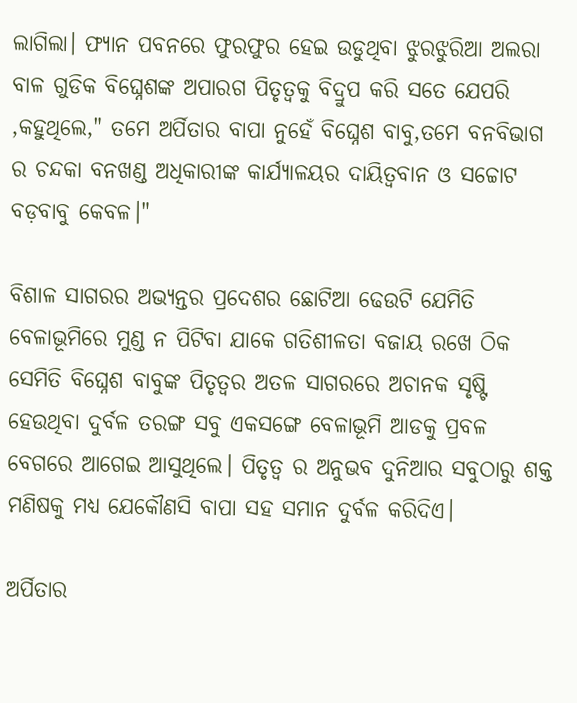ଲାଗିଲା। ଫ୍ୟାନ ପବନରେ ଫୁରଫୁର ହେଇ ଉଡୁଥିବା ଝୁରଝୁରିଆ ଅଲରା ବାଳ ଗୁଡିକ ବିଘ୍ନେଶଙ୍କ ଅପାରଗ ପିତୃତ୍ୱକୁ ବିଦ୍ରୁପ କରି ସତେ ଯେପରି ,କହୁଥିଲେ," ତମେ ଅର୍ପିତାର ବାପା ନୁହେଁ ବିଘ୍ନେଶ ବାବୁ,ତମେ ବନବିଭାଗ ର ଚନ୍ଦକା ବନଖଣ୍ଡ ଅଧିକାରୀଙ୍କ କାର୍ଯ୍ୟାଳୟର ଦାୟିତ୍ୱବାନ ଓ ସଚ୍ଚୋଟ ବଡ଼ବାବୁ କେବଳ।"

ବିଶାଳ ସାଗରର ଅଭ୍ୟନ୍ତର ପ୍ରଦେଶର ଛୋଟିଆ ଢେଉଟି ଯେମିତି ବେଳାଭୂମିରେ ମୁଣ୍ଡ ନ ପିଟିବା ଯାକେ ଗତିଶୀଳତା ବଜାୟ ରଖେ ଠିକ ସେମିତି ବିଘ୍ନେଶ ବାବୁଙ୍କ ପିତୃତ୍ୱର ଅତଳ ସାଗରରେ ଅଚାନକ ସୃଷ୍ଟି ହେଉଥିବା ଦୁର୍ବଳ ତରଙ୍ଗ ସବୁ ଏକସଙ୍ଗେ ବେଳାଭୂମି ଆଡକୁ ପ୍ରବଳ ବେଗରେ ଆଗେଇ ଆସୁଥିଲେ। ପିତୃତ୍ୱ ର ଅନୁଭବ ଦୁନିଆର ସବୁଠାରୁ ଶକ୍ତ ମଣିଷକୁ ମଧ୍ୟ ଯେକୌଣସି ବାପା ସହ ସମାନ ଦୁର୍ବଳ କରିଦିଏ।

ଅର୍ପିତାର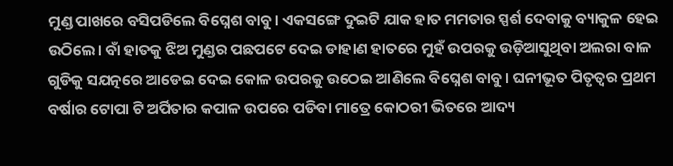ମୁଣ୍ଡ ପାଖରେ ବସିପଡିଲେ ବିଘ୍ନେଶ ବାବୁ। ଏକସଙ୍ଗେ ଦୁଇଟି ଯାକ ହାତ ମମତାର ସ୍ପର୍ଶ ଦେବାକୁ ବ୍ୟାକୁଳ ହେଇ ଉଠିଲେ। ବାଁ ହାତକୁ ଝିଅ ମୁଣ୍ଡର ପଛପଟେ ଦେଇ ଡାହାଣ ହାତରେ ମୁହଁ ଉପରକୁ ଉଡ଼ିଆସୁଥିବା ଅଲରା ବାଳ ଗୁଡିକୁ ସଯତ୍ନରେ ଆଡେଇ ଦେଇ କୋଳ ଉପରକୁ ଉଠେଇ ଆଣିଲେ ବିଘ୍ନେଶ ବାବୁ। ଘନୀଭୂତ ପିତୃତ୍ୱର ପ୍ରଥମ ବର୍ଷାର ଟୋପା ଟି ଅର୍ପିତାର କପାଳ ଉପରେ ପଡିବା ମାତ୍ରେ କୋଠରୀ ଭିତରେ ଆଦ୍ୟ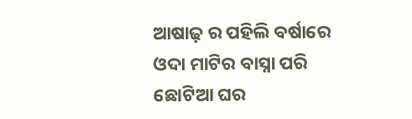ଆଷାଢ଼ ର ପହିଲି ବର୍ଷାରେ ଓଦା ମାଟିର ବାସ୍ନା ପରି ଛୋଟିଆ ଘର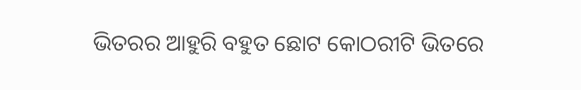ଭିତରର ଆହୁରି ବହୁତ ଛୋଟ କୋଠରୀଟି ଭିତରେ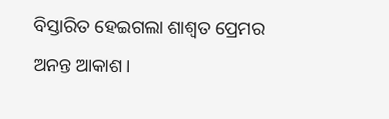ବିସ୍ତାରିତ ହେଇଗଲା ଶାଶ୍ୱତ ପ୍ରେମର ଅନନ୍ତ ଆକାଶ।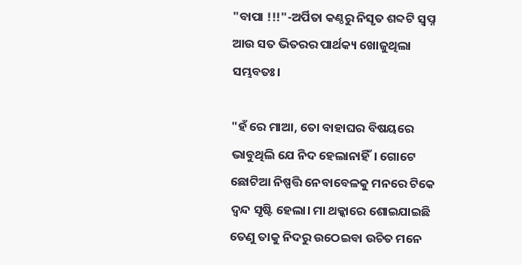"ବାପା !!!"-ଅର୍ପିତା କଣ୍ଠରୁ ନିସୃତ ଶବ୍ଦଟି ସ୍ୱପ୍ନ ଆଉ ସତ ଭିତରର ପାର୍ଥକ୍ୟ ଖୋଜୁଥିଲା ସମ୍ଭବତଃ।

"ହଁ ରେ ମାଆ, ତୋ ବାହାଘର ବିଷୟରେ ଭାବୁଥିଲି ଯେ ନିଦ ହେଲାନାହିଁ। ଗୋଟେ ଛୋଟିଆ ନିଷ୍ପତ୍ତି ନେବାବେଳକୁ ମନରେ ଟିକେ ଦ୍ଵନ୍ଦ ସୃଷ୍ଟି ହେଲା। ମା ଥକ୍କାରେ ଶୋଇଯାଇଛି ତେଣୁ ତାକୁ ନିଦରୁ ଉଠେଇବା ଉଚିତ ମନେ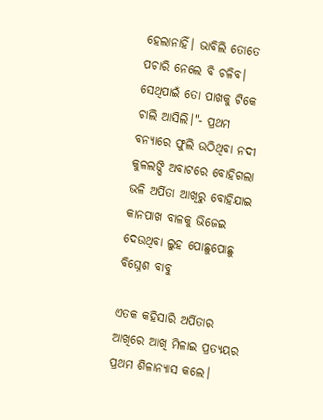ହେଲାନାହିଁ। ଭାବିଲି ତୋତେ ପଚାରି ନେଲେ ବି ଚଳିବ। ସେଥିପାଇଁ ତୋ ପାଖକୁ ଟିକେ ଚାଲି ଆସିଲି।"- ପ୍ରଥମ ବନ୍ୟାରେ ଫୁଲି ଉଠିଥିବା ନଦୀ କୁଳଲଙ୍ଘି ଅବାଟରେ ବୋହିଗଲା ଭଳି ଅର୍ପିତା ଆଖିରୁ ବୋହିଯାଇ କାନପାଖ ବାଳକୁ ଭିଜେଇ ଦେଉଥିବା ଲୁହ ପୋଛୁପୋଛୁ ବିଘ୍ନେଶ ବାବୁ

ଏତକ କହିସାରି ଅର୍ପିତାର ଆଖିରେ ଆଖି ମିଳାଇ ପ୍ରତ୍ୟୟର ପ୍ରଥମ ଶିଳାନ୍ୟାସ କଲେ।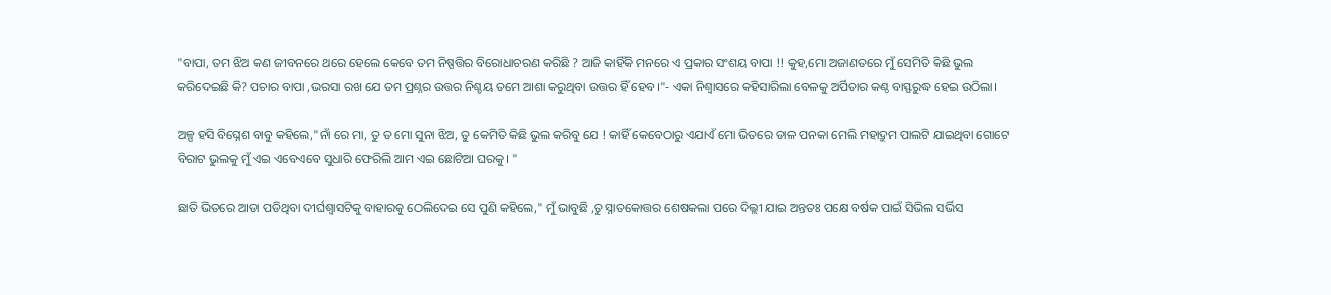"ବାପା, ତମ ଝିଅ କଣ ଜୀବନରେ ଥରେ ହେଲେ କେବେ ତମ ନିଷ୍ପତ୍ତିର ବିରୋଧାଚରଣ କରିଛି ? ଆଜି କାହିଁକି ମନରେ ଏ ପ୍ରକାର ସଂଶୟ ବାପା !! କୁହ,ମୋ ଅଜାଣତରେ ମୁଁ ସେମିତି କିଛି ଭୁଲ କରିଦେଇଛି କି? ପଚାର ବାପା ,ଭରସା ରଖ ଯେ ତମ ପ୍ରଶ୍ନର ଉତ୍ତର ନିଶ୍ଚୟ ତମେ ଆଶା କରୁଥିବା ଉତ୍ତର ହିଁ ହେବ।"- ଏକା ନିଶ୍ୱାସରେ କହିସାରିଲା ବେଳକୁ ଅର୍ପିତାର କଣ୍ଠ ବାସ୍ଫରୁଦ୍ଧ ହେଇ ଉଠିଲା।

ଅଳ୍ପ ହସି ବିଘ୍ନେଶ ବାବୁ କହିଲେ,"ନାଁ ରେ ମା, ତୁ ତ ମୋ ସୁନା ଝିଅ, ତୁ କେମିତି କିଛି ଭୁଲ କରିବୁ ଯେ ! କାହିଁ କେବେଠାରୁ ଏଯାଏଁ ମୋ ଭିତରେ ଡାଳ ପନକା ମେଲି ମହାଦ୍ରୁମ ପାଲଟି ଯାଇଥିବା ଗୋଟେ ବିରାଟ ଭୁଲକୁ ମୁଁ ଏଇ ଏବେଏବେ ସୁଧାରି ଫେରିଲି ଆମ ଏଇ ଛୋଟିଆ ଘରକୁ। "

ଛାତି ଭିତରେ ଆଡା ପଡିଥିବା ଦୀର୍ଘଶ୍ଵାସଟିକୁ ବାହାରକୁ ଠେଲିଦେଇ ସେ ପୁଣି କହିଲେ," ମୁଁ ଭାବୁଛି ,ତୁ ସ୍ନାତକୋତ୍ତର ଶେଷକଲା ପରେ ଦିଲ୍ଲୀ ଯାଇ ଅନ୍ତତଃ ପକ୍ଷେ ବର୍ଷକ ପାଇଁ ସିଭିଲ ସର୍ଭିସ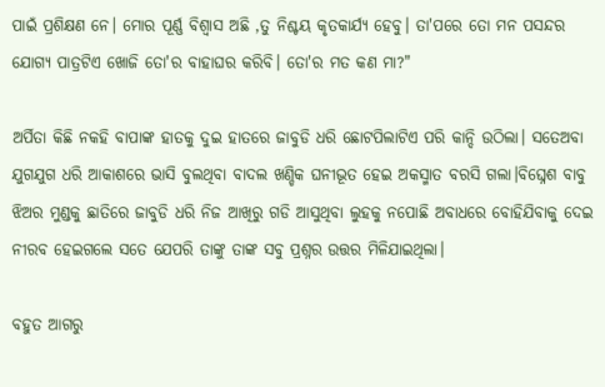ପାଇଁ ପ୍ରଶିକ୍ଷଣ ନେ। ମୋର ପୂର୍ଣ୍ଣ ବିଶ୍ୱାସ ଅଛି ,ତୁ ନିଶ୍ଚୟ କୃତକାର୍ଯ୍ୟ ହେବୁ। ତା'ପରେ ତୋ ମନ ପସନ୍ଦର ଯୋଗ୍ୟ ପାତ୍ରଟିଏ ଖୋଜି ତୋ'ର ବାହାଘର କରିବି। ତୋ'ର ମତ କଣ ମା?"

ଅର୍ପିତା କିଛି ନକହି ବାପାଙ୍କ ହାତକୁ ଦୁଇ ହାତରେ ଜାବୁଡି ଧରି ଛୋଟପିଲାଟିଏ ପରି କାନ୍ଦି ଉଠିଲା। ସତେଅବା ଯୁଗଯୁଗ ଧରି ଆକାଶରେ ଭାସି ବୁଲଥିବା ବାଦଲ ଖଣ୍ଡିକ ଘନୀଭୂତ ହେଇ ଅକସ୍ମାତ ବରସି ଗଲା।ବିଘ୍ନେଶ ବାବୁ ଝିଅର ମୁଣ୍ଡକୁ ଛାତିରେ ଜାବୁଡି ଧରି ନିଜ ଆଖିରୁ ଗଡି ଆସୁଥିବା ଲୁହକୁ ନପୋଛି ଅବାଧରେ ବୋହିଯିବାକୁ ଦେଇ ନୀରବ ହେଇଗଲେ ସତେ ଯେପରି ତାଙ୍କୁ ତାଙ୍କ ସବୁ ପ୍ରଶ୍ନର ଉତ୍ତର ମିଳିଯାଇଥିଲା।

ବହୁତ ଆଗରୁ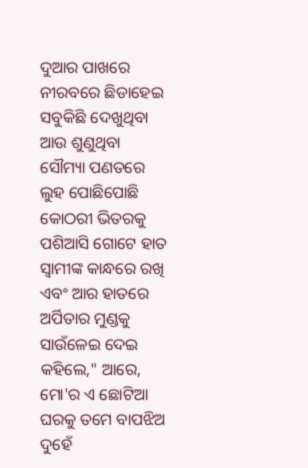ଦୁଆର ପାଖରେ ନୀରବରେ ଛିଡାହେଇ ସବୁକିଛି ଦେଖୁଥିବା ଆଉ ଶୁଣୁଥିବା ସୌମ୍ୟା ପଣତରେ ଲୁହ ପୋଛିପୋଛି କୋଠରୀ ଭିତରକୁ ପଶିଆସି ଗୋଟେ ହାତ ସ୍ୱାମୀଙ୍କ କାନ୍ଧରେ ରଖି ଏବଂ ଆର ହାତରେ ଅର୍ପିତାର ମୁଣ୍ଡକୁ ସାଉଁଳେଇ ଦେଇ କହିଲେ," ଆରେ, ମୋ'ର ଏ ଛୋଟିଆ ଘରକୁ ତମେ ବାପଝିଅ ଦୁହେଁ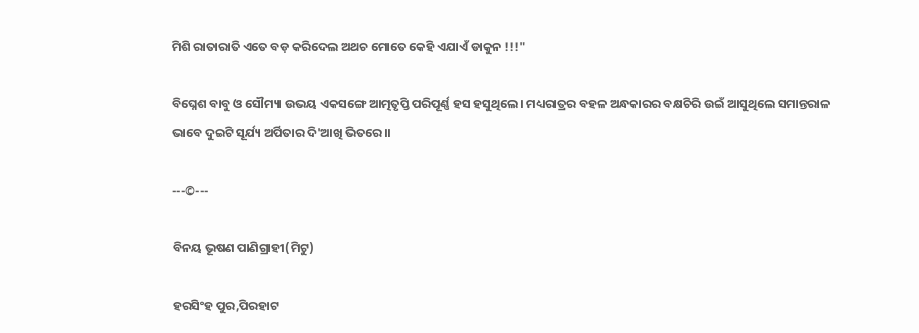ମିଶି ରାତାରାତି ଏତେ ବଡ଼ କରିଦେଲ ଅଥଚ ମୋତେ କେହି ଏଯାଏଁ ଡାକୁନ !!!"

ବିଘ୍ନେଶ ବାବୁ ଓ ସୌମ୍ୟା ଉଭୟ ଏକସଙ୍ଗେ ଆତ୍ମତୃପ୍ତି ପରିପୂର୍ଣ୍ଣ ହସ ହସୁଥିଲେ। ମଧ୍ୟରାତ୍ରର ବହଳ ଅନ୍ଧକାରର ବକ୍ଷଚିରି ଉଇଁ ଆସୁଥିଲେ ସମାନ୍ତରାଳ ଭାବେ ଦୁଇଟି ସୂର୍ଯ୍ୟ ଅର୍ପିତାର ଦି'ଆଖି ଭିତରେ।।

---©---

ବିନୟ ଭୂଷଣ ପାଣିଗ୍ରାହୀ(ମିଟୁ)

ହରସିଂହ ପୁର,ପିରହାଟ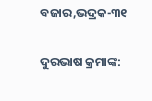ବଜାର,ଭଦ୍ରକ-୩୧

ଦୁରଭାଷ କ୍ରମାଙ୍କ: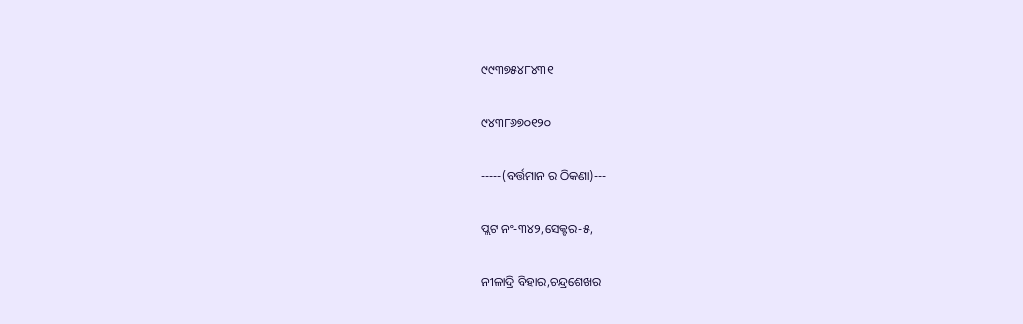୯୯୩୭୫୪୮୪୩୧

୯୪୩୮୬୭୦୧୨୦

-----(ବର୍ତ୍ତମାନ ର ଠିକଣା)---

ପ୍ଲଟ ନଂ-୩୪୨,ସେକ୍ଟର-୫,

ନୀଳାଦ୍ରି ବିହାର,ଚନ୍ଦ୍ରଶେଖର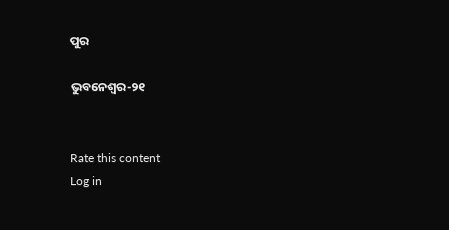ପୁର

ଭୁବନେଶ୍ୱର-୨୧


Rate this content
Log in